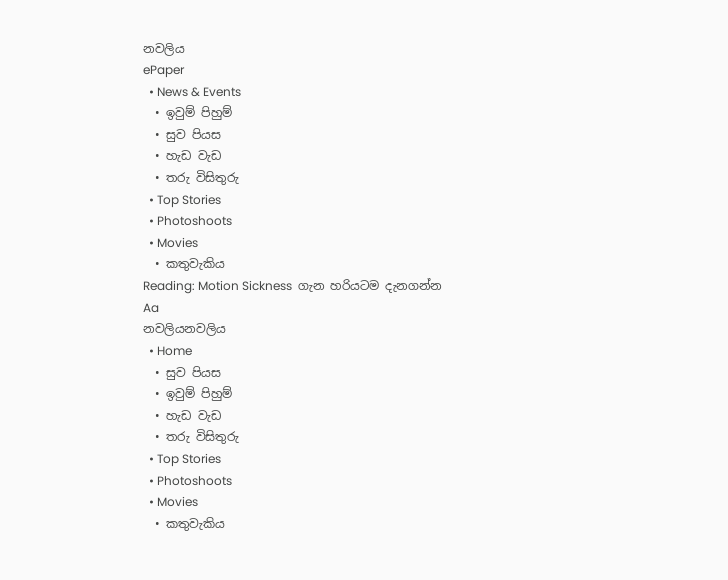නවලිය
ePaper
  • News & Events
  • ඉවුම් පිහුම්
  • සුව පියස
  • හැඩ වැඩ
  • තරු විසිතුරු
  • Top Stories
  • Photoshoots
  • Movies
  • කතුවැකිය
Reading: Motion Sickness  ගැන හරියටම දැනගන්න
Aa
නවලියනවලිය
  • Home
  • සුව පියස
  • ඉවුම් පිහුම්
  • හැඩ වැඩ
  • තරු විසිතුරු
  • Top Stories
  • Photoshoots
  • Movies
  • කතුවැකිය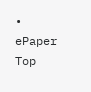• ePaper
Top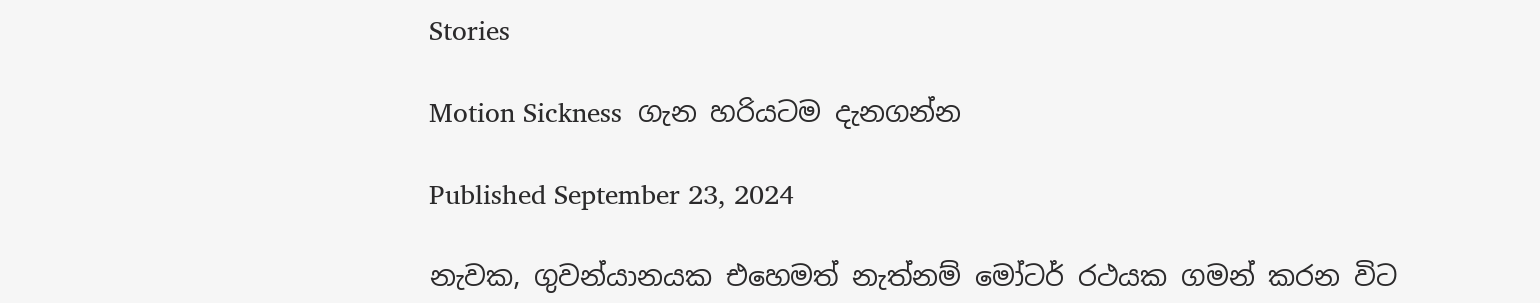Stories

Motion Sickness  ගැන හරියටම දැනගන්න

Published September 23, 2024

නැවක, ගුවන්යානයක එහෙමත් නැත්නම් මෝටර් රථයක ගමන් කරන විට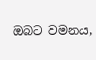ඔබට වමනය,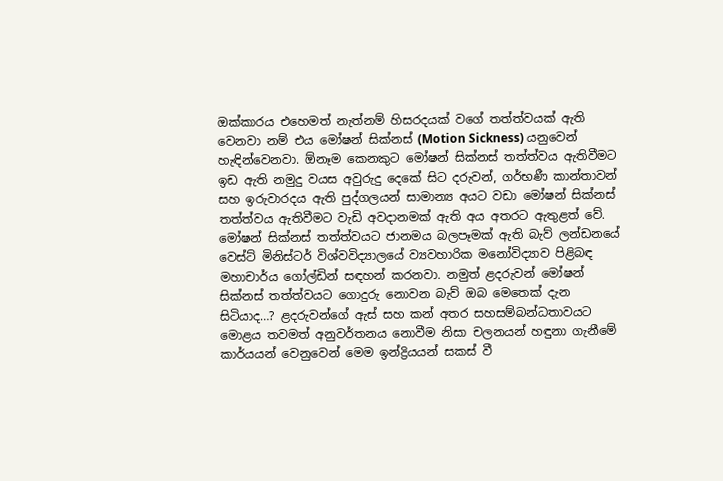ඔක්කාරය එහෙමත් නැත්නම් හිසරදයක් වගේ තත්ත්වයක් ඇති වෙනවා නම් එය මෝෂන් සික්නස් (Motion Sickness) යනුවෙන් හැඳින්වෙනවා. ඕනෑම කෙනකුට මෝෂන් සික්නස් තත්ත්වය ඇතිවීමට ඉඩ ඇති නමුදු වයස අවුරුදු දෙකේ සිට දරුවන්, ගර්භණී කාන්තාවන් සහ ඉරුවාරදය ඇති පුද්ගලයන් සාමාන්‍ය අයට වඩා මෝෂන් සික්නස් තත්ත්වය ඇතිවීමට වැඩි අවදානමක් ඇති අය අතරට ඇතුළත් වේ. මෝෂන් සික්නස් තත්ත්වයට ජානමය බලපෑමක් ඇති බැව් ලන්ඩනයේ වෙස්ට් මිනිස්ටර් විශ්වවිද්‍යාලයේ ව්‍යවහාරික මනෝවිද්‍යාව පිළිබඳ මහාචාර්ය ගෝල්ඩින් සඳහන් කරනවා. නමුත් ළදරුවන් මෝෂන් සික්නස් තත්ත්වයට ගොදුරු නොවන බැව් ඔබ මෙතෙක් දැන සිටියාද…? ළදරුවන්ගේ ඇස් සහ කන් අතර සහසම්බන්ධතාවයට මොළය තවමත් අනුවර්තනය නොවීම නිසා චලනයන් හඳුනා ගැනීමේ කාර්යයන් වෙනුවෙන් මෙම ඉන්ද්‍රියයන් සකස් වී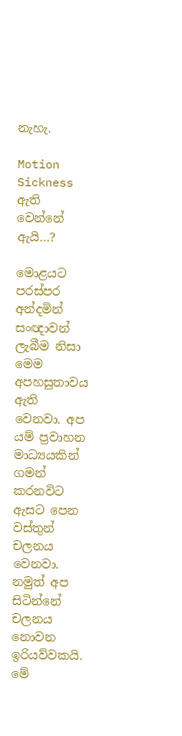නැහැ.

Motion Sickness  ඇති වෙන්නේ ඇයි…?

මොළයට පරස්පර අන්දමින් සංඥාවන් ලැබීම නිසා මෙම අපහසුතාවය ඇති වෙනවා. අප යම් ප්‍රවාහන මාධ්‍යයකින් ගමන් කරනවිට ඇසට පෙන වස්තුන් චලනය වෙනවා. නමුත් අප සිටින්නේ චලනය නොවන ඉරියව්වකයි. මේ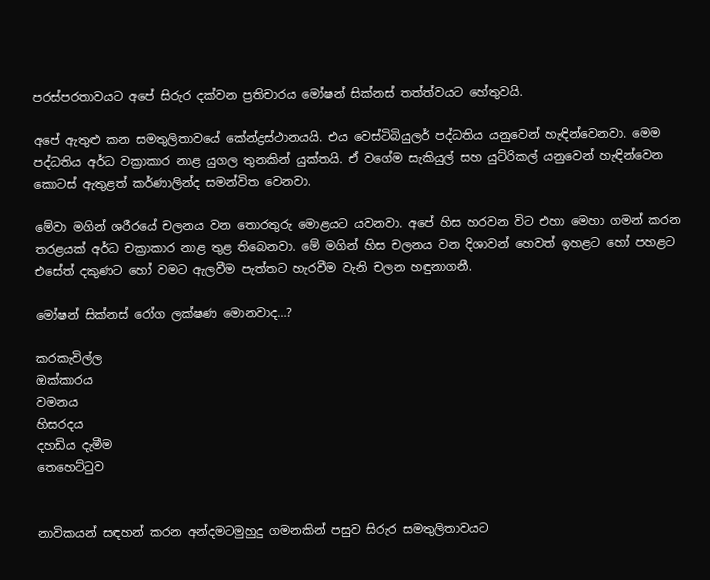පරස්පරතාවයට අපේ සිරුර දක්වන ප්‍රතිචාරය මෝෂන් සික්නස් තත්ත්වයට හේතුවයි.

අපේ ඇතුළු කන සමතුලිතාවයේ කේන්ද්‍රස්ථානයයි. එය වෙස්ටිබියුලර් පද්ධතිය යනුවෙන් හැඳින්වෙනවා. මෙම පද්ධතිය අර්ධ වක්‍රාකාර නාළ යුගල තුනකින් යුක්තයි. ඒ වගේම සැකියුල් සහ යුට්රිකල් යනුවෙන් හැඳින්වෙන කොටස් ඇතුළත් කර්ණාලින්ද සමන්විත වෙනවා.

මේවා මගින් ශරීරයේ චලනය වන තොරතුරු මොළයට යවනවා. අපේ හිස හරවන විට එහා මෙහා ගමන් කරන තරළයක් අර්ධ චක්‍රාකාර නාළ තුළ තිබෙනවා. මේ මගින් හිස චලනය වන දිශාවන් හෙවත් ඉහළට හෝ පහළට එසේත් දකුණට හෝ වමට ඇලවීම පැත්තට හැරවීම වැනි චලන හඳුනාගනී.

මෝෂන් සික්නස් රෝග ලක්ෂණ මොනවාද…?

කරකැවිල්ල
ඔක්කාරය
වමනය
හිසරදය
දහඩිය දැමීම
තෙහෙට්ටුව


නාවිකයන් සඳහන් කරන අන්දමටමුහුදු ගමනකින් පසුව සිරුර සමතුලිතාවයට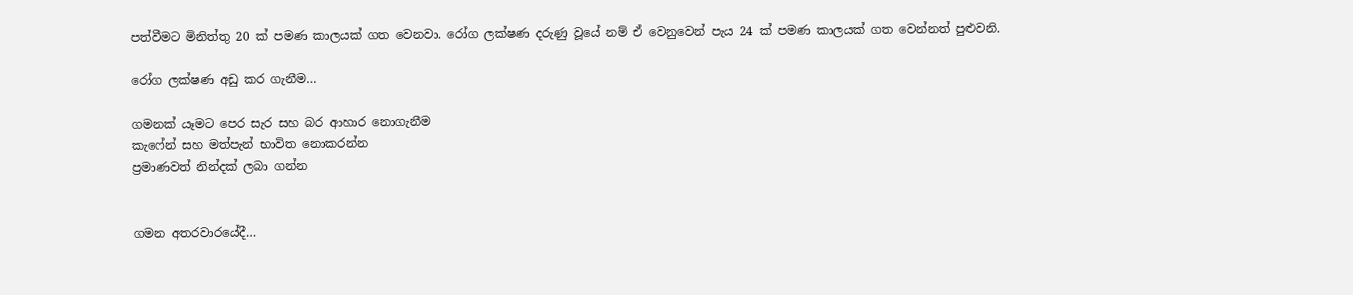පත්වීමට මිනිත්තු 20 ක් පමණ කාලයක් ගත වෙනවා. රෝග ලක්ෂණ දරුණු වූයේ නම් ඒ වෙනුවෙන් පැය 24 ක් පමණ කාලයක් ගත වෙන්නත් පුළුවනි.

රෝග ලක්ෂණ අඩු කර ගැනීම…

ගමනක් යෑමට පෙර සැර සහ බර ආහාර නොගැනීම
කැෆේන් සහ මත්පැන් භාවිත නොකරන්න
ප්‍රමාණවත් නින්දක් ලබා ගන්න


ගමන අතරවාරයේදී…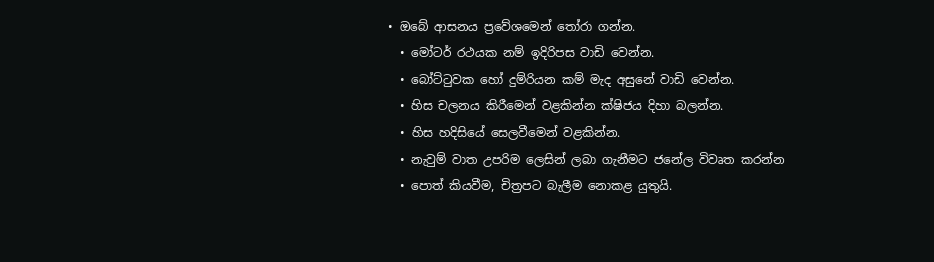• ඔබේ ආසනය ප්‍රවේශමෙන් තෝරා ගන්න.
  • මෝටර් රථයක නම් ඉදිරිපස වාඩි වෙන්න.
  • බෝට්ටුවක හෝ දුම්රියන කම් මැද අසුනේ වාඩි වෙන්න.
  • හිස චලනය කිරීමෙන් වළකින්න ක්ෂිජය දිහා බලන්න.
  • හිස හදිසියේ සෙලවීමෙන් වළකින්න.
  • නැවුම් වාත උපරිම ලෙසින් ලබා ගැනීමට ජනේල විවෘත කරන්න
  • පොත් කියවීම, චිත්‍රපට බැලීම නොකළ යුතුයි.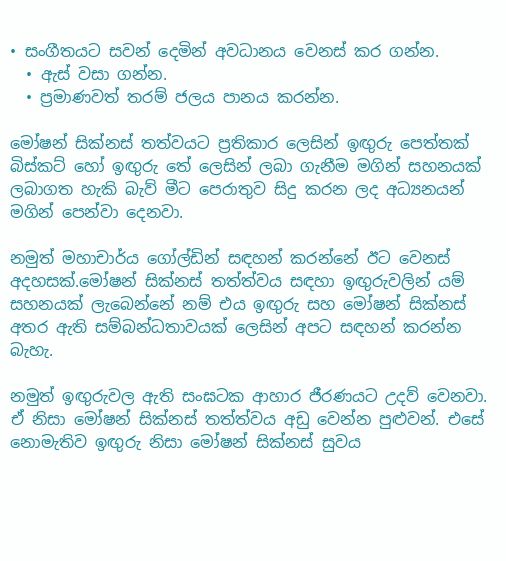• සංගීතයට සවන් දෙමින් අවධානය වෙනස් කර ගන්න.
  • ඇස් වසා ගන්න.
  • ප්‍රමාණවත් තරම් ජලය පානය කරන්න.

මෝෂන් සික්නස් තත්වයට ප්‍රතිකාර ලෙසින් ඉඟුරු පෙත්තක් බිස්කට් හෝ ඉඟුරු තේ ලෙසින් ලබා ගැනීම මගින් සහනයක් ලබාගත හැකි බැව් මීට පෙරාතුව සිදු කරන ලද අධ්‍යනයන් මගින් පෙන්වා දෙනවා.

නමුත් මහාචාර්ය ගෝල්ඩින් සඳහන් කරන්නේ ඊට වෙනස් අදහසක්.මෝෂන් සික්නස් තත්ත්වය සඳහා ඉඟුරුවලින් යම් සහනයක් ලැබෙන්නේ නම් එය ඉඟුරු සහ මෝෂන් සික්නස් අතර ඇති සම්බන්ධතාවයක් ලෙසින් අපට සඳහන් කරන්න බැහැ.

නමුත් ඉඟුරුවල ඇති සංඝටක ආහාර ජීරණයට උදව් වෙනවා. ඒ නිසා මෝෂන් සික්නස් තත්ත්වය අඩු වෙන්න පුළුවන්. එසේ නොමැතිව ඉඟුරු නිසා මෝෂන් සික්නස් සුවය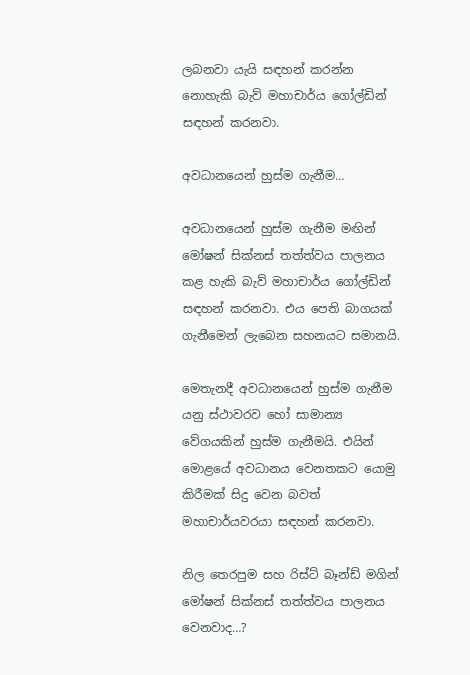ලබනවා යැයි සඳහන් කරන්න නොහැකි බැව් මහාචාර්ය ගෝල්ඩින් සඳහන් කරනවා.

අවධානයෙන් හුස්ම ගැනීම…

අවධානයෙන් හුස්ම ගැනීම මඟින් මෝෂන් සික්නස් තත්ත්වය පාලනය කළ හැකි බැව් මහාචාර්ය ගෝල්ඩින් සඳහන් කරනවා. එය පෙති බාගයක් ගැනීමෙන් ලැබෙන සහනයට සමානයි.

මෙතැනදී අවධානයෙන් හුස්ම ගැනීම යනු ස්ථාවරව හෝ සාමාන්‍ය වේගයකින් හුස්ම ගැනීමයි. එයින් මොළයේ අවධානය වෙනතකට යොමු කිරීමක් සිදු වෙන බවත් මහාචාර්යවරයා සඳහන් කරනවා.

නිල තෙරපුම සහ රිස්ට් බෑන්ඩ් මගින් මෝෂන් සික්නස් තත්ත්වය පාලනය වෙනවාද…?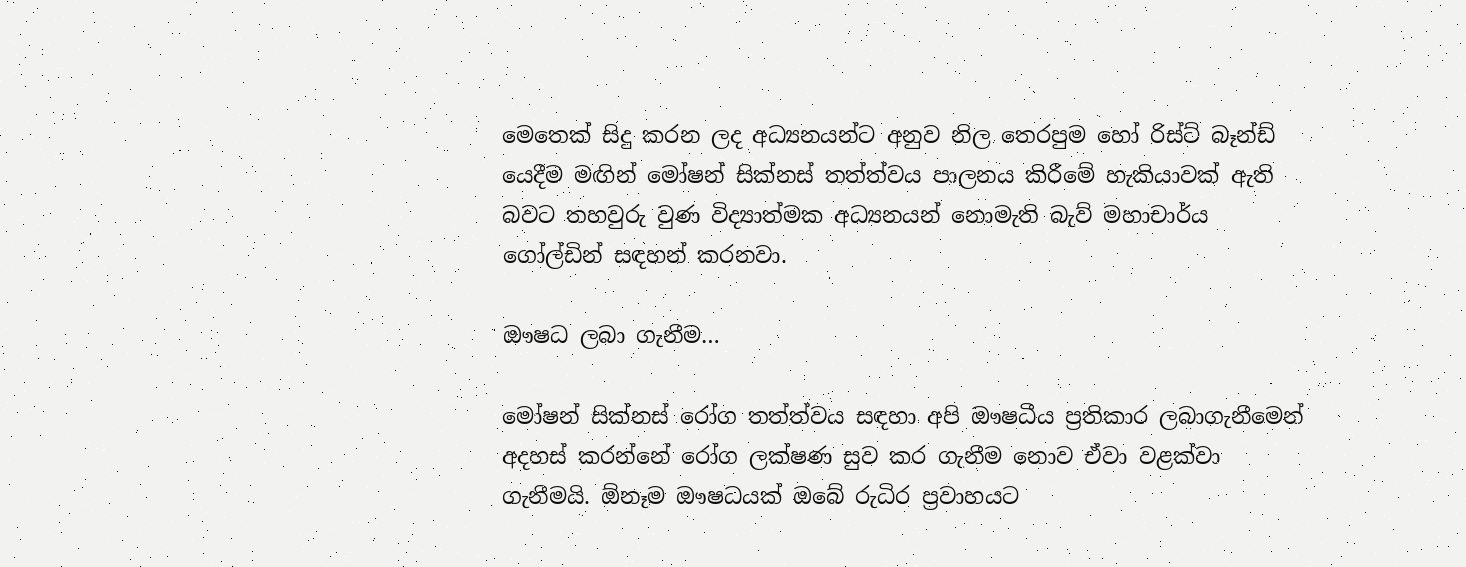මෙතෙක් සිදු කරන ලද අධ්‍යනයන්ට අනුව නිල තෙරපුම හෝ රිස්ට් බෑන්ඩ් යෙදීම මඟින් මෝෂන් සික්නස් තත්ත්වය පාලනය කිරීමේ හැකියාවක් ඇති බවට තහවුරු වුණ විද්‍යාත්මක අධ්‍යනයන් නොමැති බැව් මහාචාර්ය ගෝල්ඩින් සඳහන් කරනවා.

ඖෂධ ලබා ගැනීම…

මෝෂන් සික්නස් රෝග තත්ත්වය සඳහා අපි ඖෂධීය ප්‍රතිකාර ලබාගැනීමෙන් අදහස් කරන්නේ රෝග ලක්ෂණ සුව කර ගැනීම නොව ඒවා වළක්වා ගැනීමයි. ඕනෑම ඖෂධයක් ඔබේ රුධිර ප්‍රවාහයට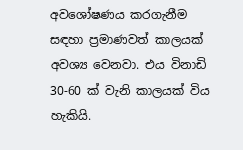අවශෝෂණය කරගැනීම සඳහා ප්‍රමාණවත් කාලයක් අවශ්‍ය වෙනවා. එය විනාඩි 30-60 ක් වැනි කාලයක් විය හැකියි.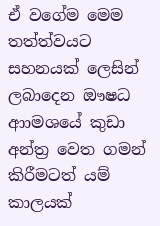ඒ වගේම මෙම තත්ත්වයට සහනයක් ලෙසින් ලබාදෙන ඖෂධ ආාමශයේ කුඩා අන්ත්‍ර වෙත ගමන් කිරීමටත් යම් කාලයක්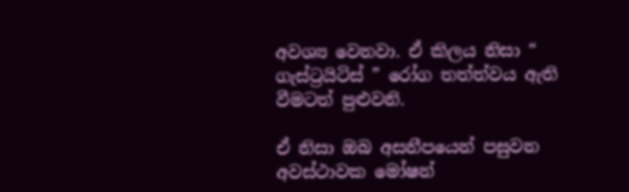අවශ්‍ය වෙනවා. ඒ කිලය නිසා “ ගැස්ට්‍රයිටිස් ” රෝග තත්ත්වය ඇති වීමටත් පුළුවනි.

ඒ නිසා ඔබ අසනීපයෙන් පසුවන අවස්ථාවක මෝෂන්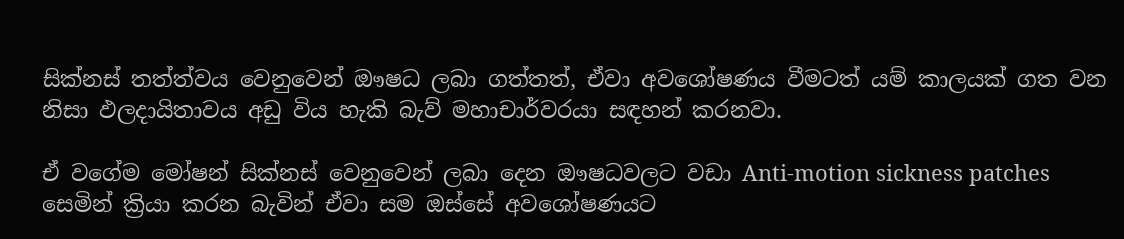සික්නස් තත්ත්වය වෙනුවෙන් ඖෂධ ලබා ගත්තත්, ඒවා අවශෝෂණය වීමටත් යම් කාලයක් ගත වන නිසා ඵලදායිතාවය අඩු විය හැකි බැව් මහාචාර්වරයා සඳහන් කරනවා.

ඒ වගේම මෝෂන් සික්නස් වෙනුවෙන් ලබා දෙන ඖෂධවලට වඩා Anti-motion sickness patches සෙමින් ක්‍රියා කරන බැවින් ඒවා සම ඔස්සේ අවශෝෂණයට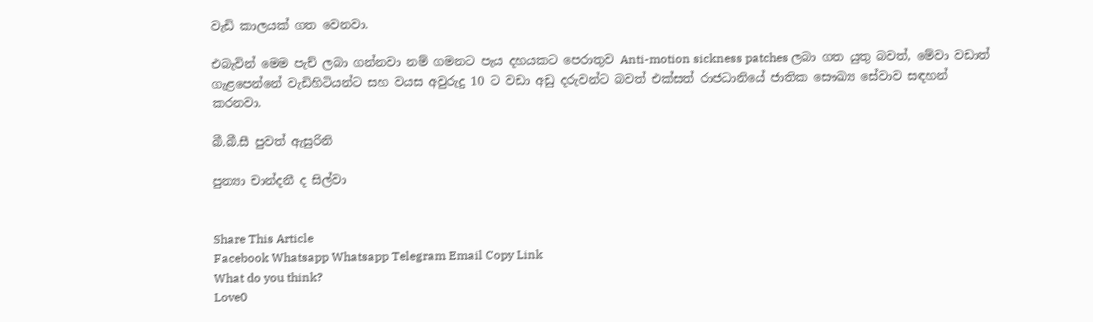වැඩි කාලයක් ගත වෙනවා.

එබැවින් මෙම පැච් ලබා ගන්නවා නම් ගමනට පැය දහයකට පෙරාතුව Anti-motion sickness patches ලබා ගත යුතු බවත්, මේවා වඩාත් ගැළපෙන්නේ වැඩිහිටියන්ට සහ වයස අවුරුදු 10 ට වඩා අඩු දරුවන්ට බවත් එක්සත් රාජධානියේ ජාතික සෞඛ්‍ය සේවාව සඳහන් කරනවා.

බී.බී.සී පුවත් ඇසුරිනි

පුන්‍යා චාන්දනී ද සිල්වා


Share This Article
Facebook Whatsapp Whatsapp Telegram Email Copy Link
What do you think?
Love0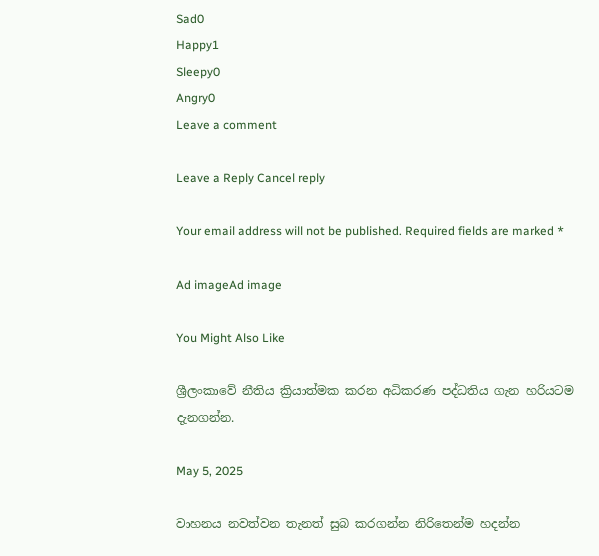Sad0
Happy1
Sleepy0
Angry0
Leave a comment

Leave a Reply Cancel reply

Your email address will not be published. Required fields are marked *

Ad imageAd image

You Might Also Like

ශ්‍රීලංකාවේ නීතිය ක්‍රියාත්මක කරන අධිකරණ පද්ධතිය ගැන හරියටම දැනගන්න.

May 5, 2025

වාහනය නවත්වන තැනත් සුබ කරගන්න නිරිතෙන්ම හදන්න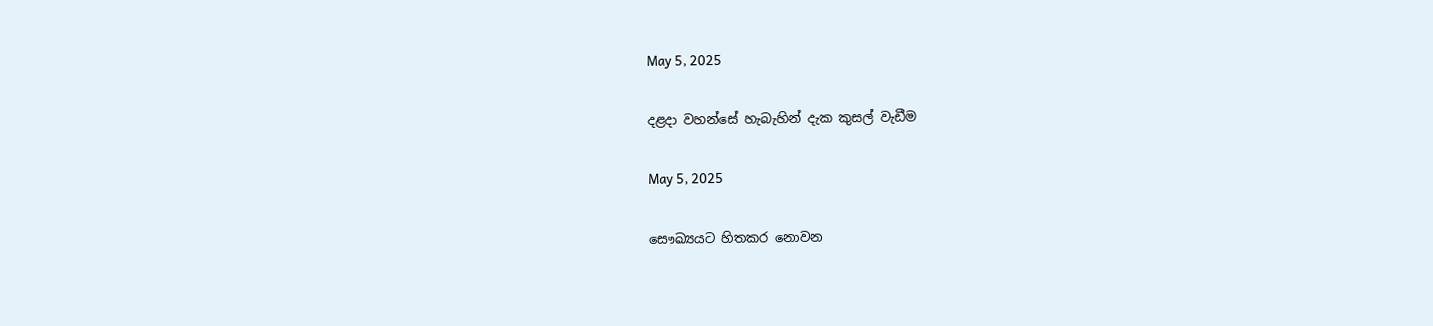May 5, 2025

දළදා වහන්සේ හැබැහින් දැක කුසල් වැඩීම

May 5, 2025

සෞඛ්‍යයට හිතකර නොවන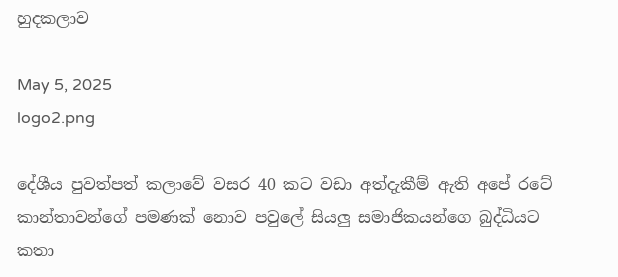හුදකලාව

May 5, 2025
logo2.png

දේශීය පුවත්පත් කලාවේ වසර 40 කට වඩා අත්දැකීම් ඇති අපේ රටේ කාන්තාවන්ගේ පමණක් නොව පවුලේ සියලු සමාජිකයන්ගෙ බුද්ධියට කතා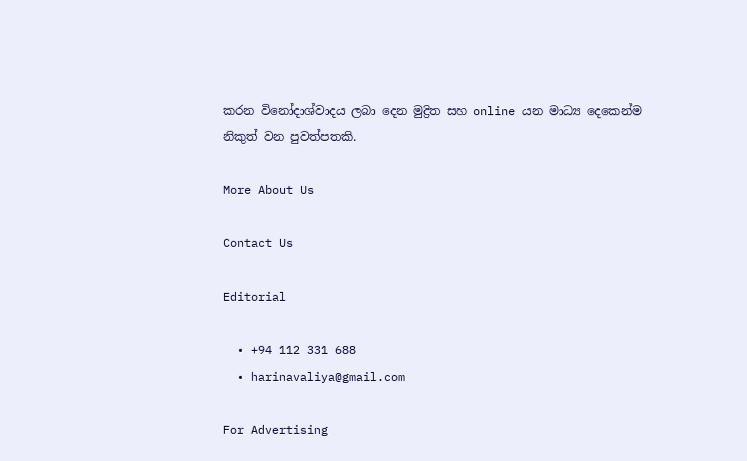කරන විනෝදාශ්වාදය ලබා දෙන මුද්‍රිත සහ online යන මාධ්‍ය දෙකෙන්ම නිකුත් වන පුවත්පතකි.

More About Us

Contact Us

Editorial

  • +94 112 331 688
  • harinavaliya@gmail.com

For Advertising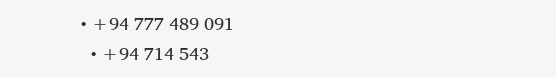• +94 777 489 091
  • +94 714 543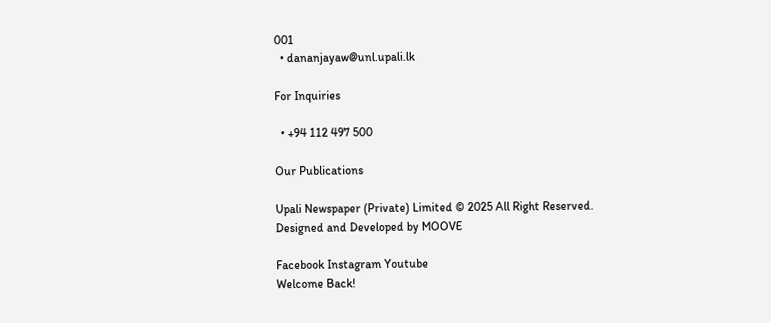001
  • dananjayaw@unl.upali.lk

For Inquiries

  • +94 112 497 500

Our Publications

Upali Newspaper (Private) Limited © 2025 All Right Reserved.
Designed and Developed by MOOVE

Facebook Instagram Youtube
Welcome Back!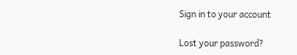Sign in to your account

Lost your password?